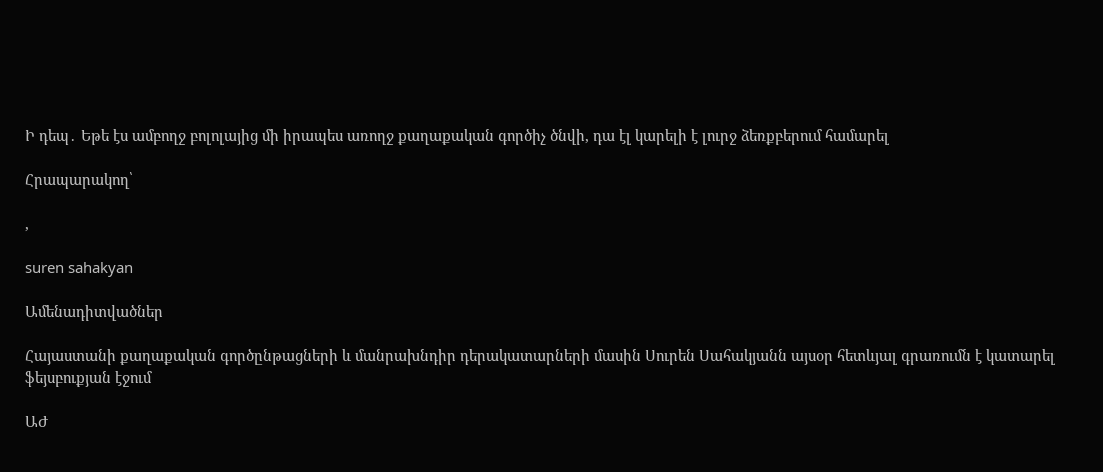Ի դեպ․ Եթե էս ամբողջ բոլոլայից մի իրապես առողջ քաղաքական գործիչ ծնվի, դա էլ կարելի է լուրջ ձեռքբերում համարել

Հրապարակող՝

,

suren sahakyan

Ամենադիտվածներ

Հայաստանի քաղաքական գործընթացների և մանրախնդիր դերակատարների մասին Սուրեն Սահակյանն այսօր հետևյալ գրառումն է կատարել ֆեյսբուքյան էջում

ԱԺ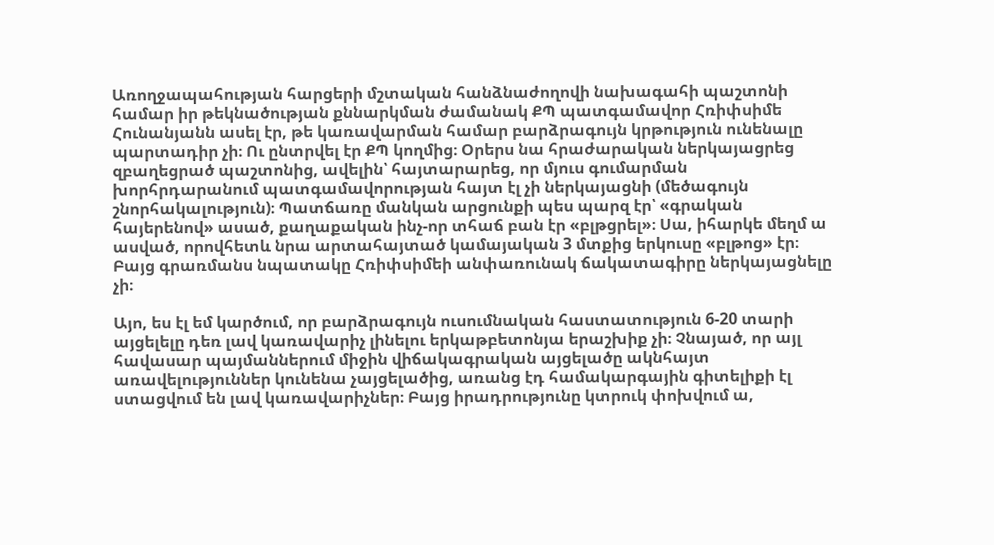Առողջապահության հարցերի մշտական հանձնաժողովի նախագահի պաշտոնի համար իր թեկնածության քննարկման ժամանակ ՔՊ պատգամավոր Հռիփսիմե Հունանյանն ասել էր, թե կառավարման համար բարձրագույն կրթություն ունենալը պարտադիր չի։ Ու ընտրվել էր ՔՊ կողմից։ Օրերս նա հրաժարական ներկայացրեց զբաղեցրած պաշտոնից, ավելին՝ հայտարարեց, որ մյուս գումարման խորհրդարանում պատգամավորության հայտ էլ չի ներկայացնի (մեծագույն շնորհակալություն)։ Պատճառը մանկան արցունքի պես պարզ էր՝ «գրական հայերենով» ասած, քաղաքական ինչ-որ տհաճ բան էր «բլթցրել»։ Սա, իհարկե մեղմ ա ասված, որովհետև նրա արտահայտած կամայական 3 մտքից երկուսը «բլթոց» էր։ Բայց գրառմանս նպատակը Հռիփսիմեի անփառունակ ճակատագիրը ներկայացնելը չի։

Այո, ես էլ եմ կարծում, որ բարձրագույն ուսումնական հաստատություն 6-20 տարի այցելելը դեռ լավ կառավարիչ լինելու երկաթբետոնյա երաշխիք չի։ Չնայած, որ այլ հավասար պայմաններում միջին վիճակագրական այցելածը ակնհայտ առավելություններ կունենա չայցելածից, առանց էդ համակարգային գիտելիքի էլ ստացվում են լավ կառավարիչներ։ Բայց իրադրությունը կտրուկ փոխվում ա,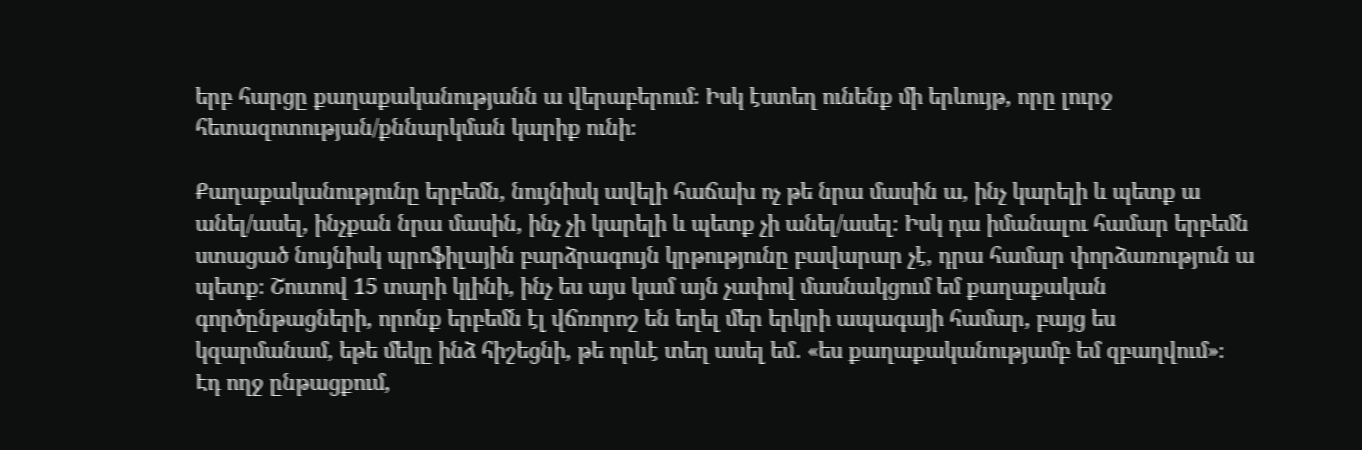երբ հարցը քաղաքականությանն ա վերաբերում։ Իսկ էստեղ ունենք մի երևույթ, որը լուրջ հետազոտության/քննարկման կարիք ունի։

Քաղաքականությունը երբեմն, նույնիսկ ավելի հաճախ ոչ թե նրա մասին ա, ինչ կարելի և պետք ա անել/ասել, ինչքան նրա մասին, ինչ չի կարելի և պետք չի անել/ասել։ Իսկ դա իմանալու համար երբեմն ստացած նույնիսկ պրոֆիլային բարձրագույն կրթությունը բավարար չէ, դրա համար փորձառություն ա պետք։ Շուտով 15 տարի կլինի, ինչ ես այս կամ այն չափով մասնակցում եմ քաղաքական գործընթացների, որոնք երբեմն էլ վճռորոշ են եղել մեր երկրի ապագայի համար, բայց ես կզարմանամ, եթե մեկը ինձ հիշեցնի, թե որևէ տեղ ասել եմ․ «ես քաղաքականությամբ եմ զբաղվում»։ Էդ ողջ ընթացքում,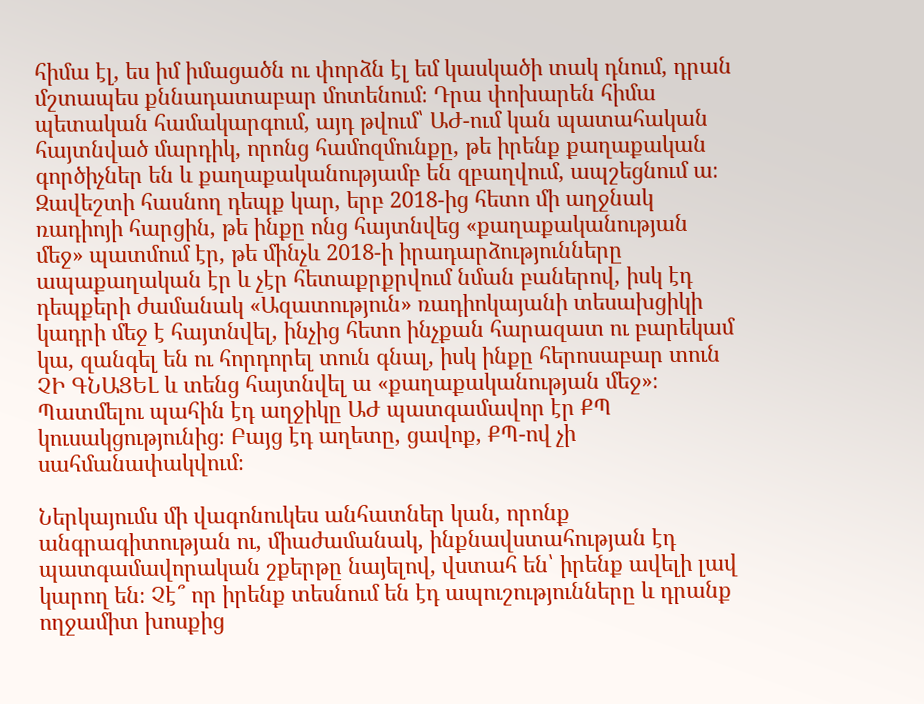հիմա էլ, ես իմ իմացածն ու փորձն էլ եմ կասկածի տակ դնում, դրան մշտապես քննադատաբար մոտենում։ Դրա փոխարեն հիմա պետական համակարգում, այդ թվում՝ ԱԺ-ում կան պատահական հայտնված մարդիկ, որոնց համոզմունքը, թե իրենք քաղաքական գործիչներ են և քաղաքականությամբ են զբաղվում, ապշեցնում ա։ Զավեշտի հասնող դեպք կար, երբ 2018-ից հետո մի աղջնակ ռադիոյի հարցին, թե ինքը ոնց հայտնվեց «քաղաքականության մեջ» պատմում էր, թե մինչև 2018-ի իրադարձությունները ապաքաղական էր և չէր հետաքրքրվում նման բաներով, իսկ էդ դեպքերի ժամանակ «Ազատություն» ռադիոկայանի տեսախցիկի կադրի մեջ է հայտնվել, ինչից հետո ինչքան հարազատ ու բարեկամ կա, զանգել են ու հորդորել տուն գնալ, իսկ ինքը հերոսաբար տուն ՉԻ ԳՆԱՑԵԼ և տենց հայտնվել ա «քաղաքականության մեջ»։ Պատմելու պահին էդ աղջիկը ԱԺ պատգամավոր էր ՔՊ կուսակցությունից։ Բայց էդ աղետը, ցավոք, ՔՊ-ով չի սահմանափակվում։

Ներկայումս մի վագոնուկես անհատներ կան, որոնք անգրագիտության ու, միաժամանակ, ինքնավստահության էդ պատգամավորական շքերթը նայելով, վստահ են՝ իրենք ավելի լավ կարող են։ Չէ՞ որ իրենք տեսնում են էդ ապուշությունները և դրանք ողջամիտ խոսքից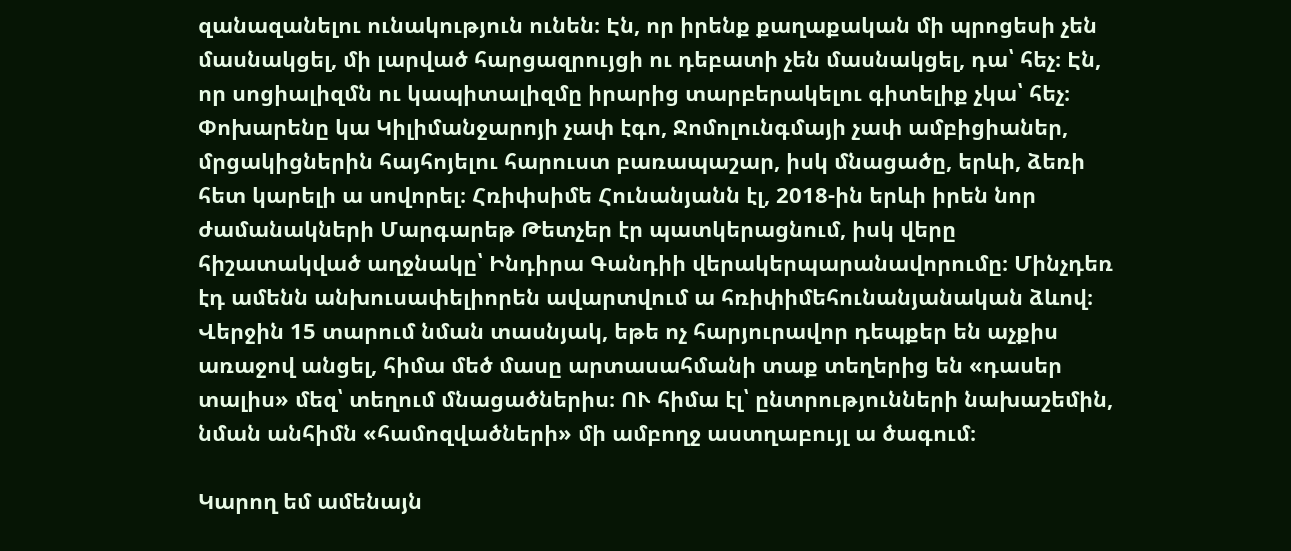զանազանելու ունակություն ունեն։ Էն, որ իրենք քաղաքական մի պրոցեսի չեն մասնակցել, մի լարված հարցազրույցի ու դեբատի չեն մասնակցել, դա՝ հեչ։ Էն, որ սոցիալիզմն ու կապիտալիզմը իրարից տարբերակելու գիտելիք չկա՝ հեչ։ Փոխարենը կա Կիլիմանջարոյի չափ էգո, Ջոմոլունգմայի չափ ամբիցիաներ, մրցակիցներին հայհոյելու հարուստ բառապաշար, իսկ մնացածը, երևի, ձեռի հետ կարելի ա սովորել։ Հռիփսիմե Հունանյանն էլ, 2018-ին երևի իրեն նոր ժամանակների Մարգարեթ Թետչեր էր պատկերացնում, իսկ վերը հիշատակված աղջնակը՝ Ինդիրա Գանդիի վերակերպարանավորումը։ Մինչդեռ էդ ամենն անխուսափելիորեն ավարտվում ա հռիփիմեհունանյանական ձևով։ Վերջին 15 տարում նման տասնյակ, եթե ոչ հարյուրավոր դեպքեր են աչքիս առաջով անցել, հիմա մեծ մասը արտասահմանի տաք տեղերից են «դասեր տալիս» մեզ՝ տեղում մնացածներիս։ ՈՒ հիմա էլ՝ ընտրությունների նախաշեմին, նման անհիմն «համոզվածների» մի ամբողջ աստղաբույլ ա ծագում։

Կարող եմ ամենայն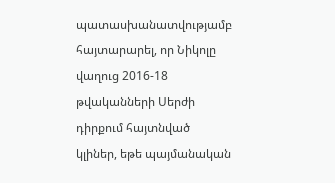պատասխանատվությամբ հայտարարել, որ Նիկոլը վաղուց 2016-18 թվականների Սերժի դիրքում հայտնված կլիներ, եթե պայմանական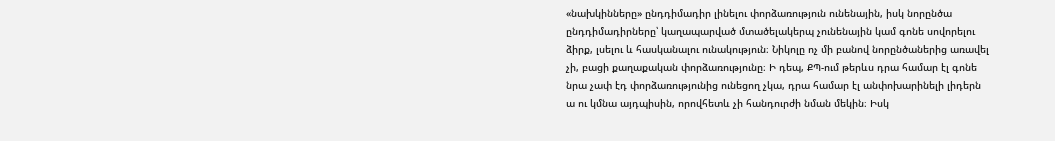«նախկինները» ընդդիմադիր լինելու փորձառություն ունենային, իսկ նորընծա ընդդիմադիրները՝ կաղապարված մտածելակերպ չունենային կամ գոնե սովորելու ձիրք, լսելու և հասկանալու ունակություն։ Նիկոլը ոչ մի բանով նորընծաներից առավել չի, բացի քաղաքական փորձառությունը։ Ի դեպ, ՔՊ-ում թերևս դրա համար էլ գոնե նրա չափ էդ փորձառությունից ունեցող չկա, դրա համար էլ անփոխարինելի լիդերն ա ու կմնա այդպիսին, որովհետև չի հանդուրժի նման մեկին։ Իսկ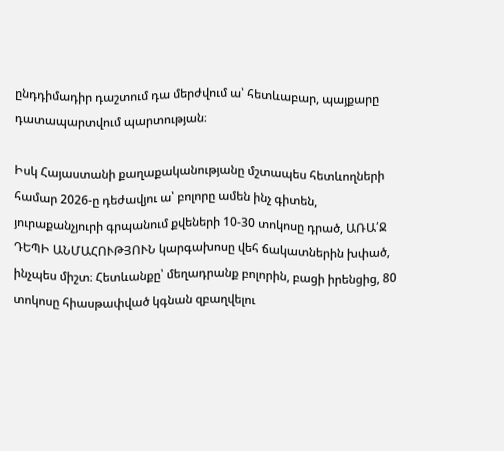ընդդիմադիր դաշտում դա մերժվում ա՝ հետևաբար, պայքարը դատապարտվում պարտության։

Իսկ Հայաստանի քաղաքականությանը մշտապես հետևողների համար 2026-ը դեժավյու ա՝ բոլորը ամեն ինչ գիտեն, յուրաքանչյուրի գրպանում քվեների 10-30 տոկոսը դրած, ԱՌԱ՛Ջ ԴԵՊԻ ԱՆՄԱՀՈՒԹՅՈՒՆ կարգախոսը վեհ ճակատներին խփած, ինչպես միշտ։ Հետևանքը՝ մեղադրանք բոլորին, բացի իրենցից, 80 տոկոսը հիասթափված կգնան զբաղվելու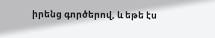իրենց գործերով, և եթե էս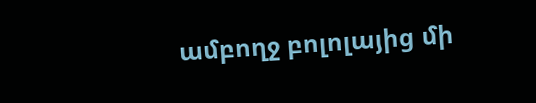ամբողջ բոլոլայից մի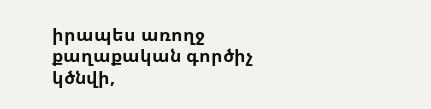իրապես առողջ քաղաքական գործիչ կծնվի,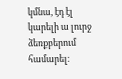կմնա, էդ էլ կարելի ա լուրջ ձեռքբերում համարել։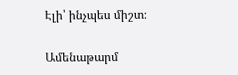Էլի՝ ինչպես միշտ։

Ամենաթարմ